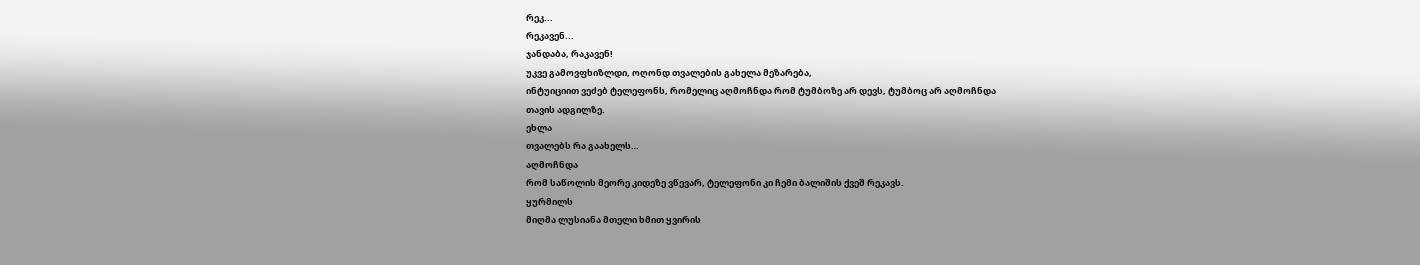რეკ...
რეკავენ...
ჯანდაბა, რაკავენ!
უკვე გამოვფხიზლდი, ოღონდ თვალების გახელა მეზარება,
ინტუიციით ვეძებ ტელეფონს, რომელიც აღმოჩნდა რომ ტუმბოზე არ დევს, ტუმბოც არ აღმოჩნდა
თავის ადგილზე.
ეხლა
თვალებს რა გაახელს…
აღმოჩნდა
რომ საწოლის მეორე კიდეზე ვწევარ, ტელეფონი კი ჩემი ბალიშის ქვეშ რეკავს.
ყურმილს
მიღმა ლუსიანა მთელი ხმით ყვირის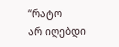“რატო
არ იღებდი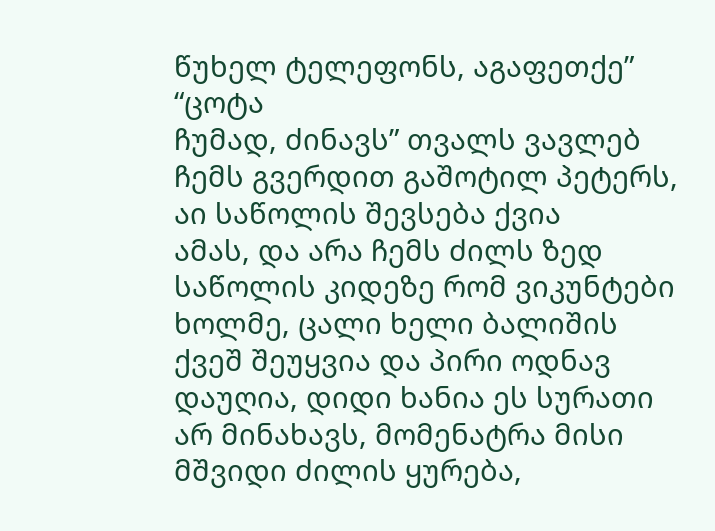წუხელ ტელეფონს, აგაფეთქე”
“ცოტა
ჩუმად, ძინავს” თვალს ვავლებ ჩემს გვერდით გაშოტილ პეტერს, აი საწოლის შევსება ქვია
ამას, და არა ჩემს ძილს ზედ საწოლის კიდეზე რომ ვიკუნტები ხოლმე, ცალი ხელი ბალიშის
ქვეშ შეუყვია და პირი ოდნავ დაუღია, დიდი ხანია ეს სურათი არ მინახავს, მომენატრა მისი
მშვიდი ძილის ყურება,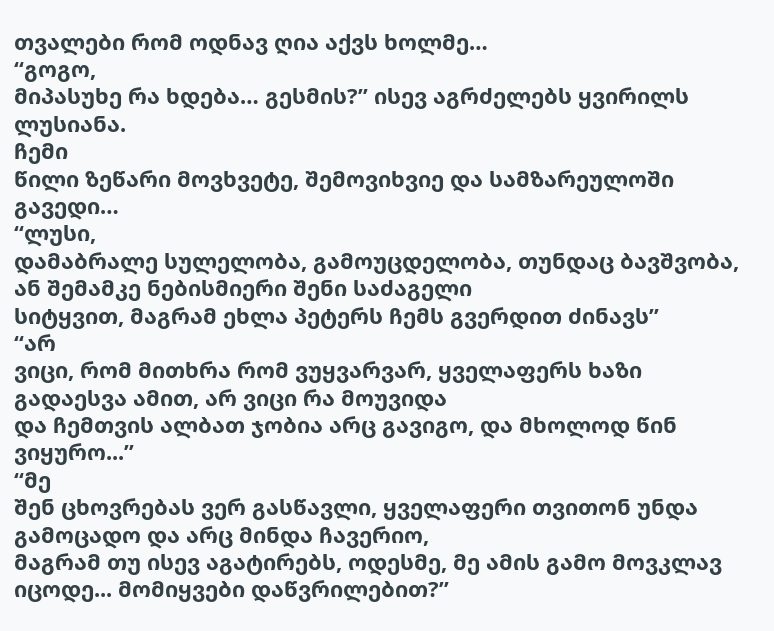თვალები რომ ოდნავ ღია აქვს ხოლმე…
“გოგო,
მიპასუხე რა ხდება… გესმის?” ისევ აგრძელებს ყვირილს ლუსიანა.
ჩემი
წილი ზეწარი მოვხვეტე, შემოვიხვიე და სამზარეულოში გავედი…
“ლუსი,
დამაბრალე სულელობა, გამოუცდელობა, თუნდაც ბავშვობა, ან შემამკე ნებისმიერი შენი საძაგელი
სიტყვით, მაგრამ ეხლა პეტერს ჩემს გვერდით ძინავს”
“არ
ვიცი, რომ მითხრა რომ ვუყვარვარ, ყველაფერს ხაზი გადაესვა ამით, არ ვიცი რა მოუვიდა
და ჩემთვის ალბათ ჯობია არც გავიგო, და მხოლოდ წინ ვიყურო...”
“მე
შენ ცხოვრებას ვერ გასწავლი, ყველაფერი თვითონ უნდა გამოცადო და არც მინდა ჩავერიო,
მაგრამ თუ ისევ აგატირებს, ოდესმე, მე ამის გამო მოვკლავ იცოდე... მომიყვები დაწვრილებით?”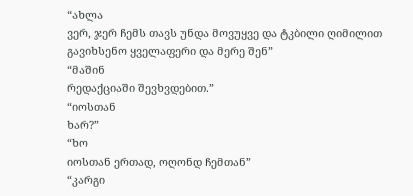“ახლა
ვერ, ჯერ ჩემს თავს უნდა მოვუყვე და ტკბილი ღიმილით გავიხსენო ყველაფერი და მერე შენ”
“მაშინ
რედაქციაში შევხვდებით.”
“იოსთან
ხარ?”
“ხო
იოსთან ერთად, ოღონდ ჩემთან”
“კარგი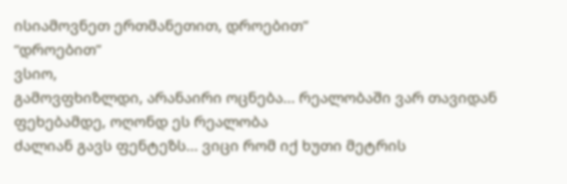ისიამოვნეთ ერთმანეთით, დროებით”
“დროებით”
ვსიო,
გამოვფხიზლდი, არანაირი ოცნება... რეალობაში ვარ თავიდან ფეხებამდე, ოღონდ ეს რეალობა
ძალიან გავს ფენტეზს... ვიცი რომ იქ ხუთი მეტრის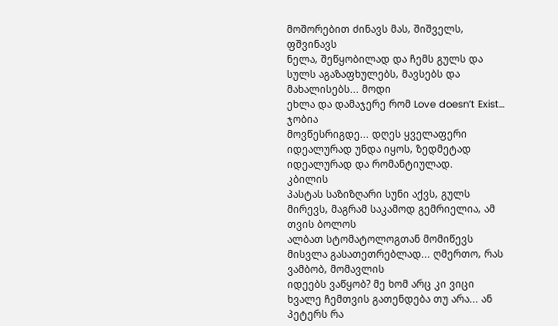მოშორებით ძინავს მას, შიშველს, ფშვინავს
ნელა, შეწყობილად და ჩემს გულს და სულს აგაზაფხულებს, მავსებს და მახალისებს... მოდი
ეხლა და დამაჯერე რომ Love doesn’t Exist…
ჯობია
მოვწესრიგდე... დღეს ყველაფერი იდეალურად უნდა იყოს, ზედმეტად იდეალურად და რომანტიულად.
კბილის
პასტას საზიზღარი სუნი აქვს, გულს მირევს, მაგრამ საკამოდ გემრიელია, ამ თვის ბოლოს
ალბათ სტომატოლოგთან მომიწევს მისვლა გასათეთრებლად... ღმერთო, რას ვამბობ, მომავლის
იდეებს ვაწყობ? მე ხომ არც კი ვიცი ხვალე ჩემთვის გათენდება თუ არა... ან პეტერს რა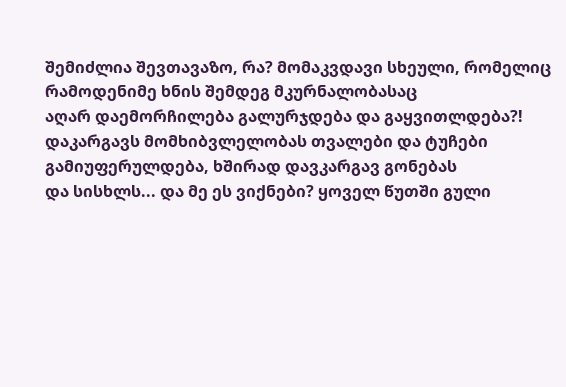შემიძლია შევთავაზო, რა? მომაკვდავი სხეული, რომელიც რამოდენიმე ხნის შემდეგ მკურნალობასაც
აღარ დაემორჩილება გალურჯდება და გაყვითლდება?!
დაკარგავს მომხიბვლელობას თვალები და ტუჩები გამიუფერულდება, ხშირად დავკარგავ გონებას
და სისხლს... და მე ეს ვიქნები? ყოველ წუთში გული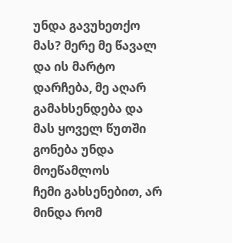უნდა გავუხეთქო მას? მერე მე წავალ
და ის მარტო დარჩება, მე აღარ გამახსენდება და მას ყოველ წუთში გონება უნდა მოეწამლოს
ჩემი გახსენებით, არ მინდა რომ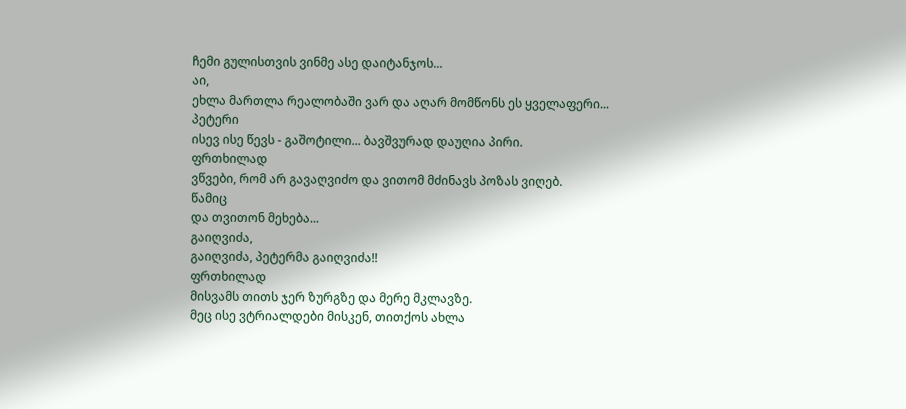ჩემი გულისთვის ვინმე ასე დაიტანჯოს...
აი,
ეხლა მართლა რეალობაში ვარ და აღარ მომწონს ეს ყველაფერი...
პეტერი
ისევ ისე წევს - გაშოტილი... ბავშვურად დაუღია პირი.
ფრთხილად
ვწვები, რომ არ გავაღვიძო და ვითომ მძინავს პოზას ვიღებ.
წამიც
და თვითონ მეხება...
გაიღვიძა,
გაიღვიძა, პეტერმა გაიღვიძა!!
ფრთხილად
მისვამს თითს ჯერ ზურგზე და მერე მკლავზე.
მეც ისე ვტრიალდები მისკენ, თითქოს ახლა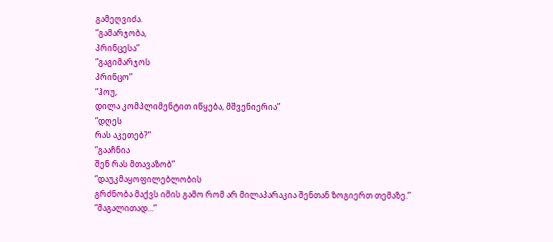გამეღვიძა.
“გამარჯობა,
პრინცესა”
“გაგიმარჯოს
პრინცო”
“ჰოუ,
დილა კომპლიმენტით იწყება, მშვენიერია”
“დღეს
რას აკეთებ?”
“გააჩნია
შენ რას მთავაზობ”
“დაუკმაყოფილებლობის
გრძნობა მაქვს იმის გამო რომ არ მილაპარაკია შენთან ზოგიერთ თემაზე.”
“მაგალითად...”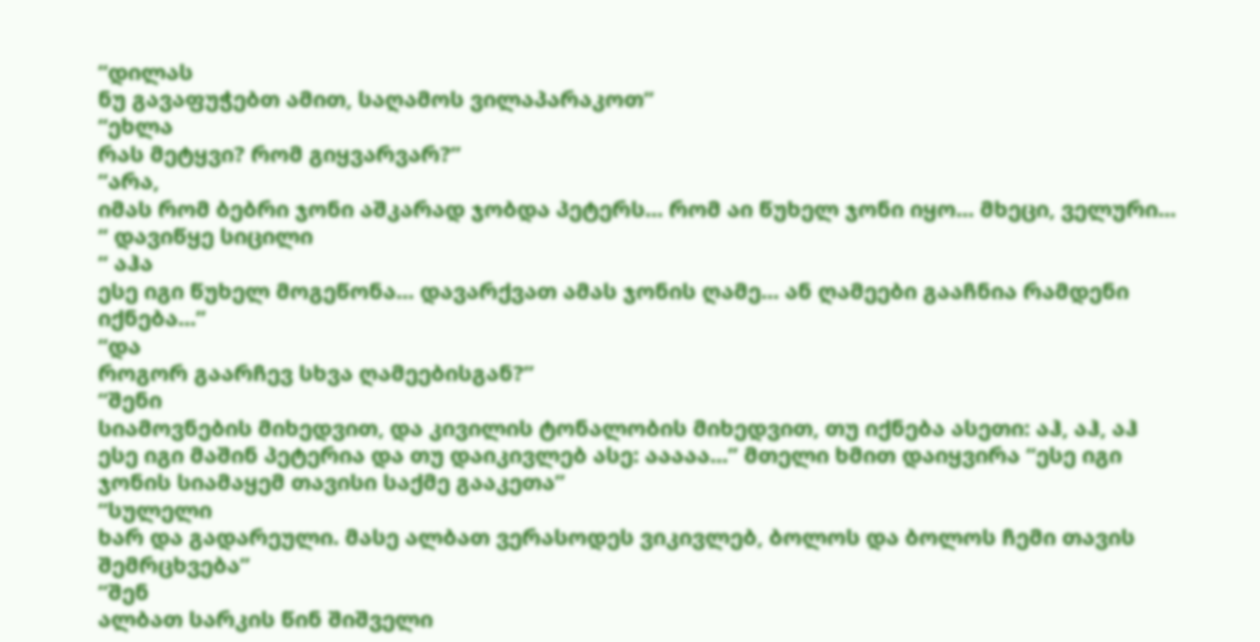“დილას
ნუ გავაფუჭებთ ამით, საღამოს ვილაპარაკოთ”
“ეხლა
რას მეტყვი? რომ გიყვარვარ?”
“არა,
იმას რომ ბებრი ჯონი აშკარად ჯობდა პეტერს... რომ აი წუხელ ჯონი იყო... მხეცი, ველური...
“ დავიწყე სიცილი
“ აჰა
ესე იგი წუხელ მოგეწონა... დავარქვათ ამას ჯონის ღამე... ან ღამეები გააჩნია რამდენი
იქნება...”
“და
როგორ გაარჩევ სხვა ღამეებისგან?”
“შენი
სიამოვნების მიხედვით, და კივილის ტონალობის მიხედვით, თუ იქნება ასეთი: აჰ, აჰ, აჰ
ესე იგი მაშინ პეტერია და თუ დაიკივლებ ასე: ააააა...” მთელი ხმით დაიყვირა “ესე იგი
ჯონის სიამაყემ თავისი საქმე გააკეთა”
“სულელი
ხარ და გადარეული. მასე ალბათ ვერასოდეს ვიკივლებ, ბოლოს და ბოლოს ჩემი თავის შემრცხვება”
“შენ
ალბათ სარკის წინ შიშველი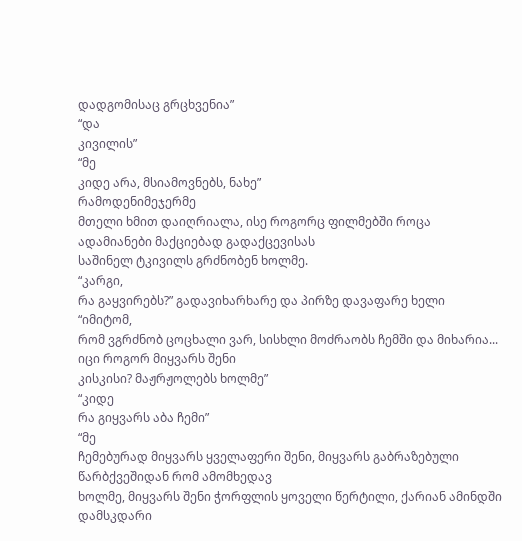დადგომისაც გრცხვენია”
“და
კივილის”
“მე
კიდე არა, მსიამოვნებს, ნახე”
რამოდენიმეჯერმე
მთელი ხმით დაიღრიალა, ისე როგორც ფილმებში როცა ადამიანები მაქციებად გადაქცევისას
საშინელ ტკივილს გრძნობენ ხოლმე.
“კარგი,
რა გაყვირებს?” გადავიხარხარე და პირზე დავაფარე ხელი
“იმიტომ,
რომ ვგრძნობ ცოცხალი ვარ, სისხლი მოძრაობს ჩემში და მიხარია... იცი როგორ მიყვარს შენი
კისკისი? მაჟრჟოლებს ხოლმე”
“კიდე
რა გიყვარს აბა ჩემი”
“მე
ჩემებურად მიყვარს ყველაფერი შენი, მიყვარს გაბრაზებული წარბქვეშიდან რომ ამომხედავ
ხოლმე, მიყვარს შენი ჭორფლის ყოველი წერტილი, ქარიან ამინდში დამსკდარი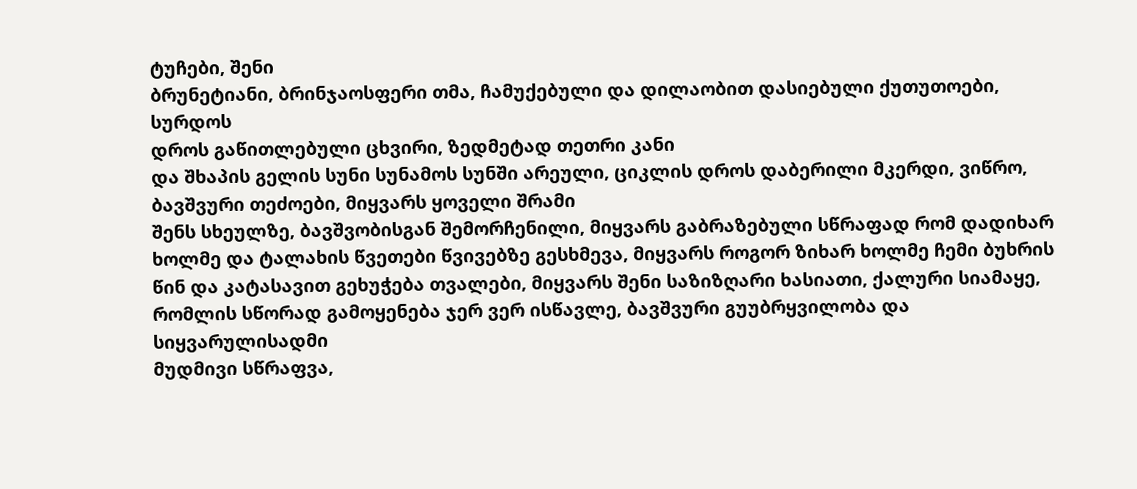ტუჩები, შენი
ბრუნეტიანი, ბრინჯაოსფერი თმა, ჩამუქებული და დილაობით დასიებული ქუთუთოები, სურდოს
დროს გაწითლებული ცხვირი, ზედმეტად თეთრი კანი
და შხაპის გელის სუნი სუნამოს სუნში არეული, ციკლის დროს დაბერილი მკერდი, ვიწრო, ბავშვური თეძოები, მიყვარს ყოველი შრამი
შენს სხეულზე, ბავშვობისგან შემორჩენილი, მიყვარს გაბრაზებული სწრაფად რომ დადიხარ
ხოლმე და ტალახის წვეთები წვივებზე გესხმევა, მიყვარს როგორ ზიხარ ხოლმე ჩემი ბუხრის
წინ და კატასავით გეხუჭება თვალები, მიყვარს შენი საზიზღარი ხასიათი, ქალური სიამაყე,
რომლის სწორად გამოყენება ჯერ ვერ ისწავლე, ბავშვური გუუბრყვილობა და სიყვარულისადმი
მუდმივი სწრაფვა,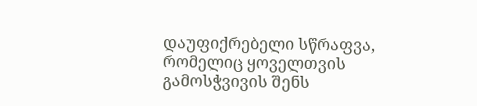დაუფიქრებელი სწრაფვა, რომელიც ყოველთვის გამოსჭვივის შენს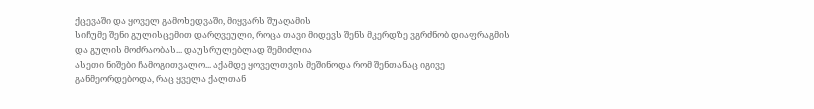ქცევაში და ყოველ გამოხედვაში, მიყვარს შუაღამის
სიჩუმე შენი გულისცემით დარღვეული, როცა თავი მიდევს შენს მკერდზე ვგრძნობ დიაფრაგმის
და გულის მოძრაობას... დაუსრულებლად შემიძლია
ასეთი ნიშები ჩამოგითვალო... აქამდე ყოველთვის მეშინოდა რომ შენთანაც იგივე
განმეორდებოდა, რაც ყველა ქალთან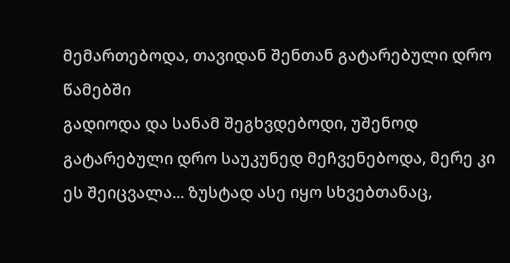მემართებოდა, თავიდან შენთან გატარებული დრო წამებში
გადიოდა და სანამ შეგხვდებოდი, უშენოდ გატარებული დრო საუკუნედ მეჩვენებოდა, მერე კი
ეს შეიცვალა... ზუსტად ასე იყო სხვებთანაც,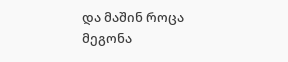და მაშინ როცა მეგონა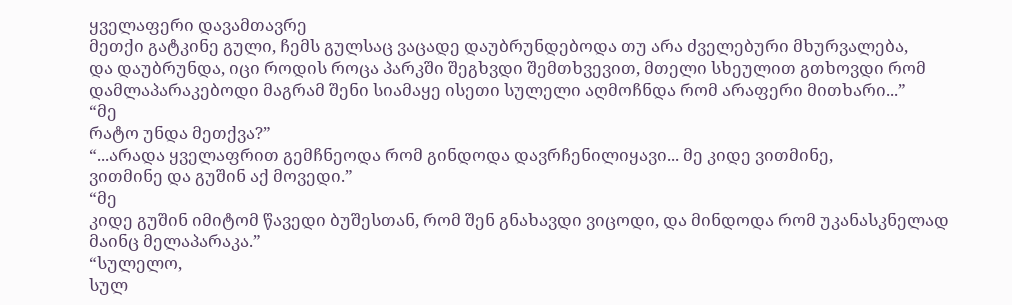ყველაფერი დავამთავრე
მეთქი გატკინე გული, ჩემს გულსაც ვაცადე დაუბრუნდებოდა თუ არა ძველებური მხურვალება,
და დაუბრუნდა, იცი როდის როცა პარკში შეგხვდი შემთხვევით, მთელი სხეულით გთხოვდი რომ
დამლაპარაკებოდი მაგრამ შენი სიამაყე ისეთი სულელი აღმოჩნდა რომ არაფერი მითხარი...”
“მე
რატო უნდა მეთქვა?”
“...არადა ყველაფრით გემჩნეოდა რომ გინდოდა დავრჩენილიყავი... მე კიდე ვითმინე,
ვითმინე და გუშინ აქ მოვედი.”
“მე
კიდე გუშინ იმიტომ წავედი ბუშესთან, რომ შენ გნახავდი ვიცოდი, და მინდოდა რომ უკანასკნელად
მაინც მელაპარაკა.”
“სულელო,
სულ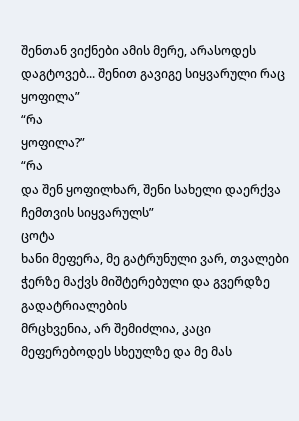შენთან ვიქნები ამის მერე, არასოდეს დაგტოვებ... შენით გავიგე სიყვარული რაც ყოფილა”
“რა
ყოფილა?”
“რა
და შენ ყოფილხარ, შენი სახელი დაერქვა ჩემთვის სიყვარულს”
ცოტა
ხანი მეფერა, მე გატრუნული ვარ, თვალები ჭერზე მაქვს მიშტერებული და გვერდზე გადატრიალების
მრცხვენია, არ შემიძლია, კაცი მეფერებოდეს სხეულზე და მე მას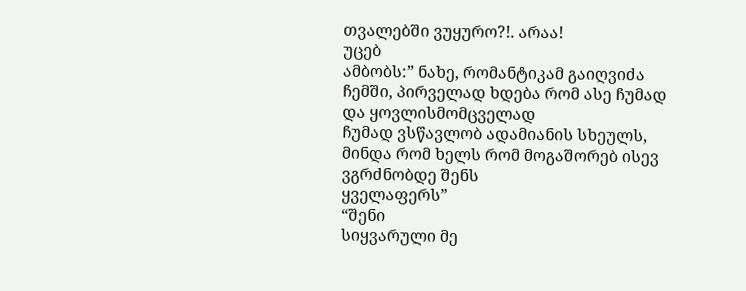თვალებში ვუყურო?!. არაა!
უცებ
ამბობს:” ნახე, რომანტიკამ გაიღვიძა ჩემში, პირველად ხდება რომ ასე ჩუმად და ყოვლისმომცველად
ჩუმად ვსწავლობ ადამიანის სხეულს, მინდა რომ ხელს რომ მოგაშორებ ისევ ვგრძნობდე შენს
ყველაფერს”
“შენი
სიყვარული მე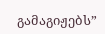გამაგიჟებს”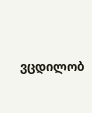ვცდილობ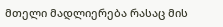მთელი მადლიერება რასაც მის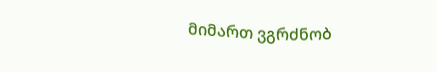მიმართ ვგრძნობ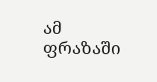ამ ფრაზაში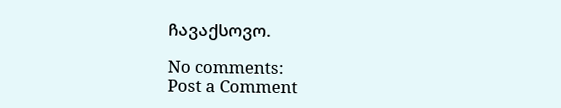ჩავაქსოვო.

No comments:
Post a Comment